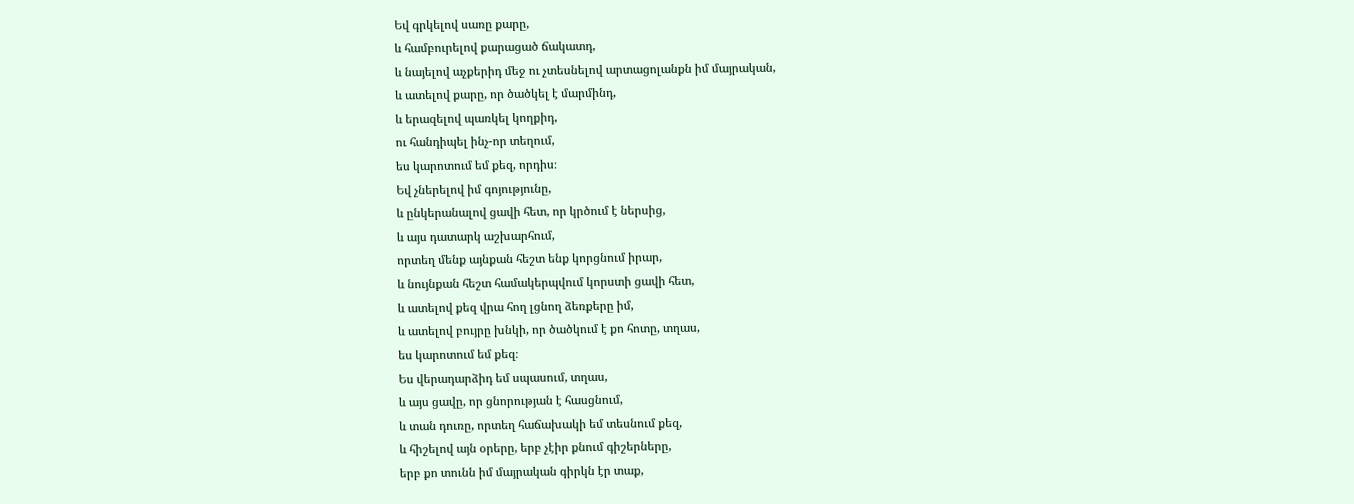Եվ գրկելով սառը քարը,
և համբուրելով քարացած ճակատդ,
և նայելով աչքերիդ մեջ ու չտեսնելով արտացոլանքն իմ մայրական,
և ատելով քարը, որ ծածկել է մարմինդ,
և երազելով պառկել կողքիդ,
ու հանդիպել ինչ-որ տեղում,
ես կարոտում եմ քեզ, որդիս։
Եվ չներելով իմ գոյությունը,
և ընկերանալով ցավի հետ, որ կրծում է ներսից,
և այս դատարկ աշխարհում,
որտեղ մենք այնքան հեշտ ենք կորցնում իրար,
և նույնքան հեշտ համակերպվում կորստի ցավի հետ,
և ատելով քեզ վրա հող լցնող ձեռքերը իմ,
և ատելով բույրը խնկի, որ ծածկում է քո հոտը, տղաս,
ես կարոտում եմ քեզ։
Ես վերադարձիդ եմ սպասում, տղաս,
և այս ցավը, որ ցնորության է հասցնում,
և տան դուռը, որտեղ հաճախակի եմ տեսնում քեզ,
և հիշելով այն օրերը, երբ չէիր քնում գիշերները,
երբ քո տունն իմ մայրական գիրկն էր տաք,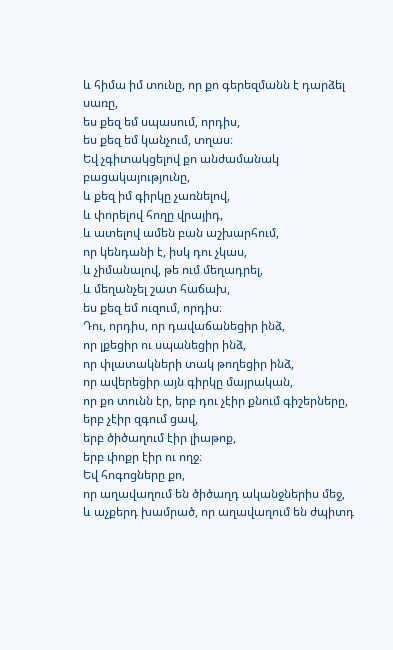և հիմա իմ տունը, որ քո գերեզմանն է դարձել սառը,
ես քեզ եմ սպասում, որդիս,
ես քեզ եմ կանչում, տղաս։
Եվ չգիտակցելով քո անժամանակ բացակայությունը,
և քեզ իմ գիրկը չառնելով,
և փորելով հողը վրայիդ,
և ատելով ամեն բան աշխարհում,
որ կենդանի է, իսկ դու չկաս,
և չիմանալով, թե ում մեղադրել,
և մեղանչել շատ հաճախ,
ես քեզ եմ ուզում, որդիս։
Դու, որդիս, որ դավաճանեցիր ինձ,
որ լքեցիր ու սպանեցիր ինձ,
որ փլատակների տակ թողեցիր ինձ,
որ ավերեցիր այն գիրկը մայրական,
որ քո տունն էր, երբ դու չէիր քնում գիշերները,
երբ չէիր զգում ցավ,
երբ ծիծաղում էիր լիաթոք,
երբ փոքր էիր ու ողջ։
Եվ հոգոցները քո,
որ աղավաղում են ծիծաղդ ականջներիս մեջ,
և աչքերդ խամրած, որ աղավաղում են ժպիտդ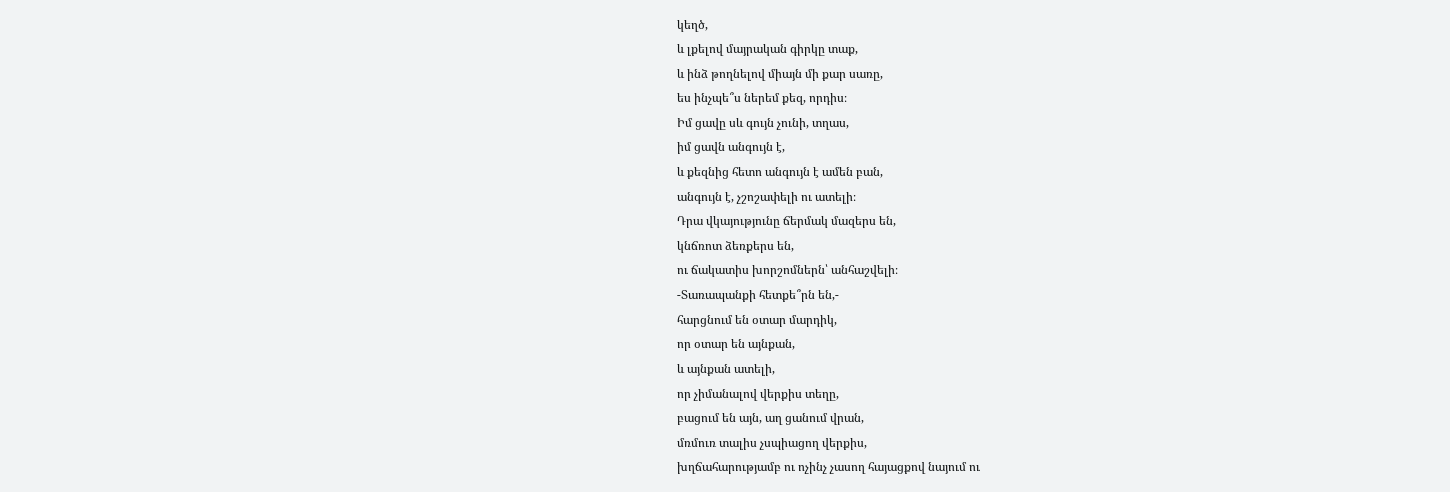կեղծ,
և լքելով մայրական գիրկը տաք,
և ինձ թողնելով միայն մի քար սառը,
ես ինչպե՞ս ներեմ քեզ, որդիս։
Իմ ցավը սև գույն չունի, տղաս,
իմ ցավն անգույն է,
և քեզնից հետո անգույն է ամեն բան,
անգույն է, չշոշափելի ու ատելի։
Դրա վկայությունը ճերմակ մազերս են,
կնճռոտ ձեռքերս են,
ու ճակատիս խորշոմներն՝ անհաշվելի։
-Տառապանքի հետքե՞րն են,-
հարցնում են օտար մարդիկ,
որ օտար են այնքան,
և այնքան ատելի,
որ չիմանալով վերքիս տեղը,
բացում են այն, աղ ցանում վրան,
մռմուռ տալիս չսպիացող վերքիս,
խղճահարությամբ ու ոչինչ չասող հայացքով նայում ու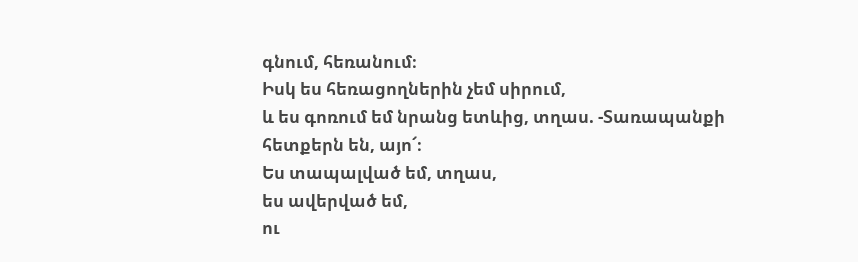գնում, հեռանում։
Իսկ ես հեռացողներին չեմ սիրում,
և ես գոռում եմ նրանց ետևից, տղաս. -Տառապանքի
հետքերն են, այո՜։
Ես տապալված եմ, տղաս,
ես ավերված եմ,
ու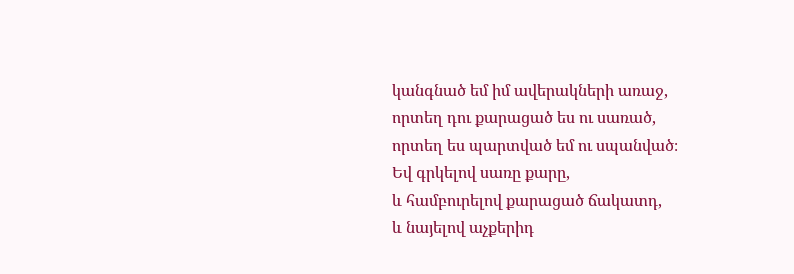կանգնած եմ իմ ավերակների առաջ,
որտեղ դու քարացած ես ու սառած,
որտեղ ես պարտված եմ ու սպանված։
Եվ գրկելով սառը քարը,
և համբուրելով քարացած ճակատդ,
և նայելով աչքերիդ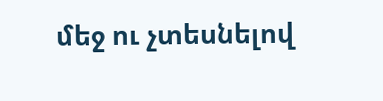մեջ ու չտեսնելով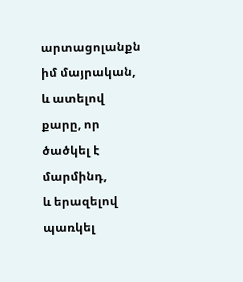արտացոլանքն իմ մայրական,
և ատելով քարը, որ ծածկել է մարմինդ,
և երազելով պառկել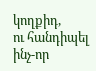կողքիդ,
ու հանդիպել ինչ-որ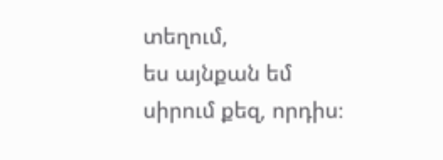տեղում,
ես այնքան եմ սիրում քեզ, որդիս։